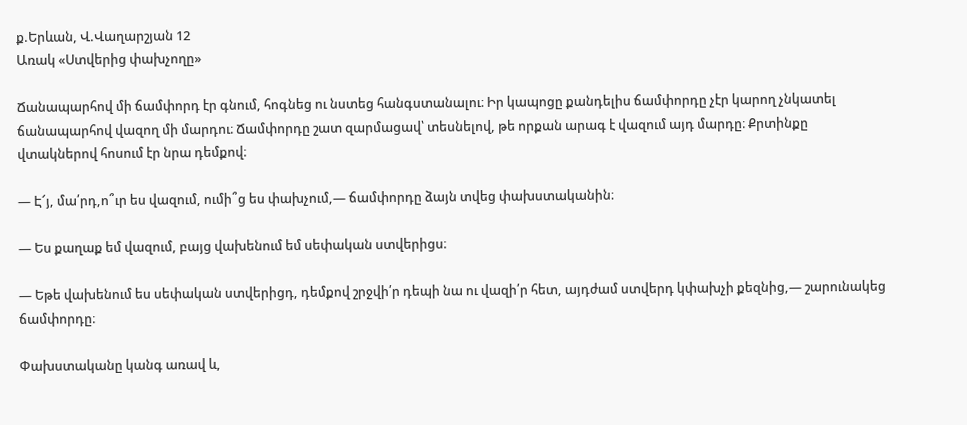ք.Երևան, Վ.Վաղարշյան 12
Առակ «Ստվերից փախչողը»

Ճանապարհով մի ճամփորդ էր գնում, հոգնեց ու նստեց հանգստանալու։ Իր կապոցը քանդելիս ճամփորդը չէր կարող չնկատել ճանապարհով վազող մի մարդու։ Ճամփորդը շատ զարմացավ՝ տեսնելով, թե որքան արագ է վազում այդ մարդը։ Քրտինքը վտակներով հոսում էր նրա դեմքով։

— Է՜յ, մա՛րդ,ո՞ւր ես վազում, ումի՞ց ես փախչում,— ճամփորդը ձայն տվեց փախստականին։

— Ես քաղաք եմ վազում, բայց վախենում եմ սեփական ստվերիցս։

— Եթե վախենում ես սեփական ստվերիցդ, դեմքով շրջվի՛ր դեպի նա ու վազի՛ր հետ, այդժամ ստվերդ կփախչի քեզնից,— շարունակեց ճամփորդը։

Փախստականը կանգ առավ և,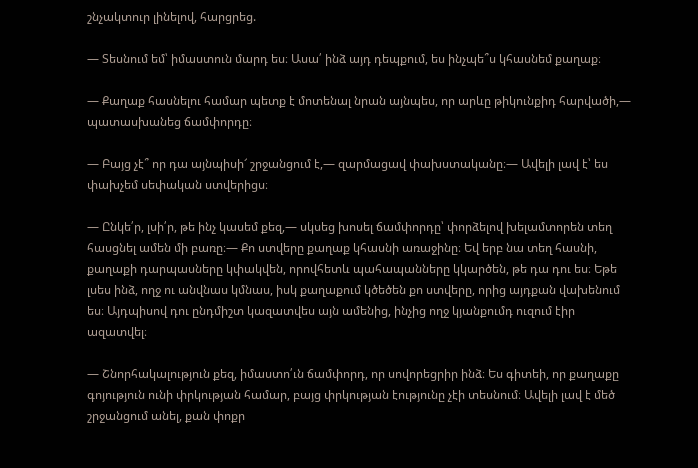շնչակտուր լինելով, հարցրեց.

— Տեսնում եմ՝ իմաստուն մարդ ես։ Ասա՛ ինձ այդ դեպքում, ես ինչպե՞ս կհասնեմ քաղաք։

— Քաղաք հասնելու համար պետք է մոտենալ նրան այնպես, որ արևը թիկունքիդ հարվածի,— պատասխանեց ճամփորդը։

— Բայց չէ՞ որ դա այնպիսի՜ շրջանցում է,— զարմացավ փախստականը։— Ավելի լավ է՝ ես փախչեմ սեփական ստվերիցս։

— Ընկե՛ր, լսի՛ր, թե ինչ կասեմ քեզ,— սկսեց խոսել ճամփորդը՝ փորձելով խելամտորեն տեղ հասցնել ամեն մի բառը։— Քո ստվերը քաղաք կհասնի առաջինը։ Եվ երբ նա տեղ հասնի, քաղաքի դարպասները կփակվեն, որովհետև պահապանները կկարծեն, թե դա դու ես։ Եթե լսես ինձ, ողջ ու անվնաս կմնաս, իսկ քաղաքում կծեծեն քո ստվերը, որից այդքան վախենում ես։ Այդպիսով դու ընդմիշտ կազատվես այն ամենից, ինչից ողջ կյանքումդ ուզում էիր ազատվել։

— Շնորհակալություն քեզ, իմաստո՛ւն ճամփորդ, որ սովորեցրիր ինձ։ Ես գիտեի, որ քաղաքը գոյություն ունի փրկության համար, բայց փրկության էությունը չէի տեսնում։ Ավելի լավ է մեծ շրջանցում անել, քան փոքր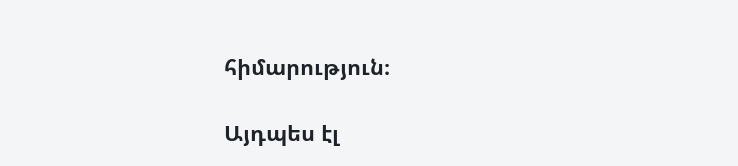հիմարություն։

Այդպես էլ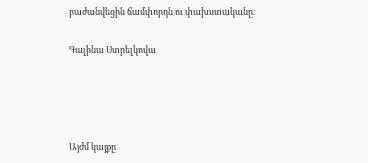բաժանվեցին ճամփորդն ու փախստականը։

Գալինա Ստրելկովա




Այժմ կայքը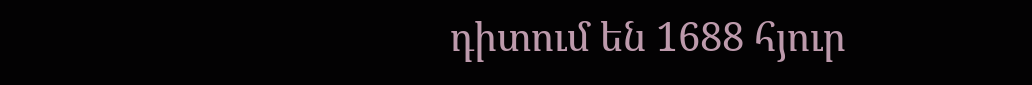դիտում են 1688 հյուր